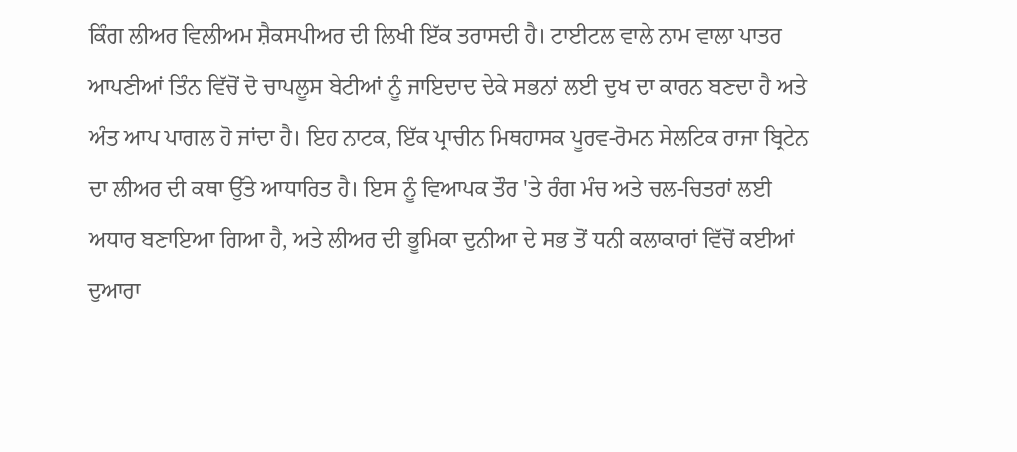ਕਿੰਗ ਲੀਅਰ ਵਿਲੀਅਮ ਸ਼ੈਕਸਪੀਅਰ ਦੀ ਲਿਖੀ ਇੱਕ ਤਰਾਸਦੀ ਹੈ। ਟਾਈਟਲ ਵਾਲੇ ਨਾਮ ਵਾਲਾ ਪਾਤਰ ਆਪਣੀਆਂ ਤਿੰਨ ਵਿੱਚੋਂ ਦੋ ਚਾਪਲੂਸ ਬੇਟੀਆਂ ਨੂੰ ਜਾਇਦਾਦ ਦੇਕੇ ਸਭਨਾਂ ਲਈ ਦੁਖ ਦਾ ਕਾਰਨ ਬਣਦਾ ਹੈ ਅਤੇ ਅੰਤ ਆਪ ਪਾਗਲ ਹੋ ਜਾਂਦਾ ਹੈ। ਇਹ ਨਾਟਕ, ਇੱਕ ਪ੍ਰਾਚੀਨ ਮਿਥਹਾਸਕ ਪੂਰਵ-ਰੋਮਨ ਸੇਲਟਿਕ ਰਾਜਾ ਬ੍ਰਿਟੇਨ ਦਾ ਲੀਅਰ ਦੀ ਕਥਾ ਉੱਤੇ ਆਧਾਰਿਤ ਹੈ। ਇਸ ਨੂੰ ਵਿਆਪਕ ਤੌਰ 'ਤੇ ਰੰਗ ਮੰਚ ਅਤੇ ਚਲ-ਚਿਤਰਾਂ ਲਈ ਅਧਾਰ ਬਣਾਇਆ ਗਿਆ ਹੈ, ਅਤੇ ਲੀਅਰ ਦੀ ਭੂਮਿਕਾ ਦੁਨੀਆ ਦੇ ਸਭ ਤੋਂ ਧਨੀ ਕਲਾਕਾਰਾਂ ਵਿੱਚੋਂ ਕਈਆਂ ਦੁਆਰਾ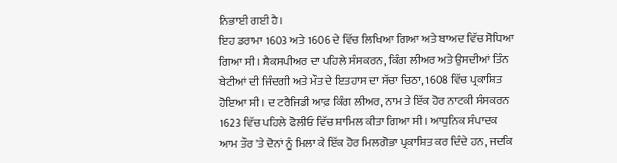ਨਿਭਾਈ ਗਈ ਹੈ।
ਇਹ ਡਰਾਮਾ 1603 ਅਤੇ 1606 ਦੇ ਵਿੱਚ ਲਿਖਿਆ ਗਿਆ ਅਤੇ ਬਾਅਦ ਵਿੱਚ ਸੋਧਿਆ ਗਿਆ ਸੀ। ਸ਼ੈਕਸਪੀਅਰ ਦਾ ਪਹਿਲੇ ਸੰਸਕਰਨ, ਕਿੰਗ ਲੀਅਰ ਅਤੇ ਉਸਦੀਆਂ ਤਿੰਨ ਬੇਟੀਆਂ ਦੀ ਜਿੰਦਗੀ ਅਤੇ ਮੌਤ ਦੇ ਇਤਹਾਸ ਦਾ ਸੱਚਾ ਚਿਠਾ, 1608 ਵਿੱਚ ਪ੍ਰਕਾਸ਼ਿਤ ਹੋਇਆ ਸੀ। ਦ ਟਰੈਜਿਡੀ ਆਫ਼ ਕਿੰਗ ਲੀਅਰ, ਨਾਮ ਤੇ ਇੱਕ ਹੋਰ ਨਾਟਕੀ ਸੰਸਕਰਨ 1623 ਵਿੱਚ ਪਹਿਲੇ ਫੋਲੀਓ ਵਿੱਚ ਸ਼ਾਮਿਲ ਕੀਤਾ ਗਿਆ ਸੀ। ਆਧੁਨਿਕ ਸੰਪਾਦਕ ਆਮ ਤੌਰ 'ਤੇ ਦੋਨਾਂ ਨੂੰ ਮਿਲਾ ਕੇ ਇੱਕ ਹੋਰ ਮਿਲਗੋਭਾ ਪ੍ਰਕਾਸ਼ਿਤ ਕਰ ਦਿੰਦੇ ਹਨ, ਜਦਕਿ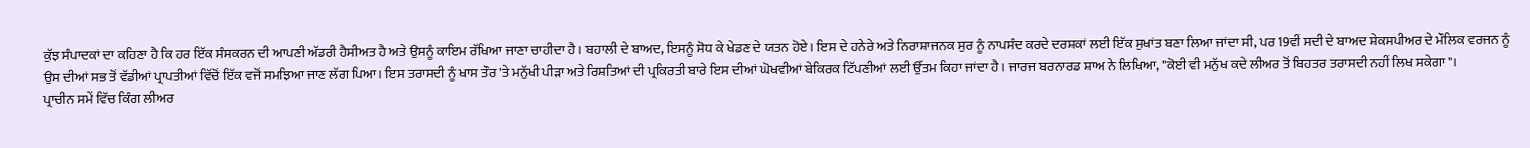ਕੁੱਝ ਸੰਪਾਦਕਾਂ ਦਾ ਕਹਿਣਾ ਹੈ ਕਿ ਹਰ ਇੱਕ ਸੰਸਕਰਨ ਦੀ ਆਪਣੀ ਅੱਡਰੀ ਹੈਸੀਅਤ ਹੈ ਅਤੇ ਉਸਨੂੰ ਕਾਇਮ ਰੱਖਿਆ ਜਾਣਾ ਚਾਹੀਦਾ ਹੈ। ਬਹਾਲੀ ਦੇ ਬਾਅਦ, ਇਸਨੂੰ ਸੋਧ ਕੇ ਖੇਡਣ ਦੇ ਯਤਨ ਹੋਏ। ਇਸ ਦੇ ਹਨੇਰੇ ਅਤੇ ਨਿਰਾਸ਼ਾਜਨਕ ਸੁਰ ਨੂੰ ਨਾਪਸੰਦ ਕਰਦੇ ਦਰਸ਼ਕਾਂ ਲਈ ਇੱਕ ਸੁਖਾਂਤ ਬਣਾ ਲਿਆ ਜਾਂਦਾ ਸੀ, ਪਰ 19ਵੀਂ ਸਦੀ ਦੇ ਬਾਅਦ ਸ਼ੇਕਸਪੀਅਰ ਦੇ ਮੌਲਿਕ ਵਰਜਨ ਨੂੰ ਉਸ ਦੀਆਂ ਸਭ ਤੋਂ ਵੱਡੀਆਂ ਪ੍ਰਾਪਤੀਆਂ ਵਿੱਚੋਂ ਇੱਕ ਵਜੋਂ ਸਮਝਿਆ ਜਾਣ ਲੱਗ ਪਿਆ। ਇਸ ਤਰਾਸਦੀ ਨੂੰ ਖਾਸ ਤੌਰ 'ਤੇ ਮਨੁੱਖੀ ਪੀੜਾ ਅਤੇ ਰਿਸ਼ਤਿਆਂ ਦੀ ਪ੍ਰਕਿਰਤੀ ਬਾਰੇ ਇਸ ਦੀਆਂ ਘੋਖਵੀਆਂ ਬੇਕਿਰਕ ਟਿੱਪਣੀਆਂ ਲਈ ਉੱਤਮ ਕਿਹਾ ਜਾਂਦਾ ਹੈ। ਜਾਰਜ ਬਰਨਾਰਡ ਸ਼ਾਅ ਨੇ ਲਿਖਿਆ, "ਕੋਈ ਵੀ ਮਨੁੱਖ ਕਦੇ ਲੀਅਰ ਤੋਂ ਬਿਹਤਰ ਤਰਾਸਦੀ ਨਹੀਂ ਲਿਖ ਸਕੇਗਾ"।
ਪ੍ਰਾਚੀਨ ਸਮੇਂ ਵਿੱਚ ਕਿੰਗ ਲੀਅਰ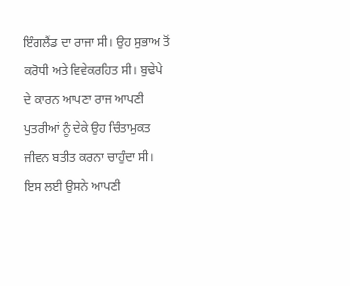ਇੰਗਲੈਂਡ ਦਾ ਰਾਜਾ ਸੀ। ਉਹ ਸੁਭਾਅ ਤੋਂ ਕਰੋਧੀ ਅਤੇ ਵਿਵੇਕਰਹਿਤ ਸੀ। ਬੁਢੇਪੇ ਦੇ ਕਾਰਨ ਆਪਣਾ ਰਾਜ ਆਪਣੀ ਪੁਤਰੀਆਂ ਨੂੰ ਦੇਕੇ ਉਹ ਚਿੰਤਾਮੁਕਤ ਜੀਵਨ ਬਤੀਤ ਕਰਨਾ ਚਾਹੁੰਦਾ ਸੀ। ਇਸ ਲਈ ਉਸਨੇ ਆਪਣੀ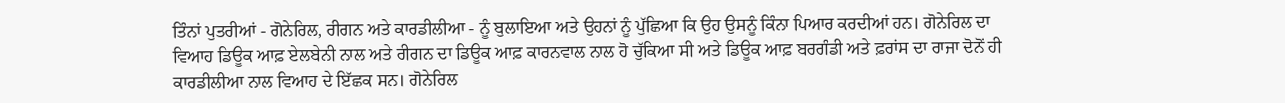ਤਿੰਨਾਂ ਪੁਤਰੀਆਂ - ਗੋਨੇਰਿਲ, ਰੀਗਨ ਅਤੇ ਕਾਰਡੀਲੀਆ - ਨੂੰ ਬੁਲਾਇਆ ਅਤੇ ਉਹਨਾਂ ਨੂੰ ਪੁੱਛਿਆ ਕਿ ਉਹ ਉਸਨੂੰ ਕਿੰਨਾ ਪਿਆਰ ਕਰਦੀਆਂ ਹਨ। ਗੋਨੇਰਿਲ ਦਾ ਵਿਆਹ ਡਿਊਕ ਆਫ਼ ਏਲਬੇਨੀ ਨਾਲ ਅਤੇ ਰੀਗਨ ਦਾ ਡਿਊਕ ਆਫ਼ ਕਾਰਨਵਾਲ ਨਾਲ ਹੋ ਚੁੱਕਿਆ ਸੀ ਅਤੇ ਡਿਊਕ ਆਫ਼ ਬਰਗੰਡੀ ਅਤੇ ਫ਼ਰਾਂਸ ਦਾ ਰਾਜਾ ਦੋਨੋਂ ਹੀ ਕਾਰਡੀਲੀਆ ਨਾਲ ਵਿਆਹ ਦੇ ਇੱਛਕ ਸਨ। ਗੋਨੇਰਿਲ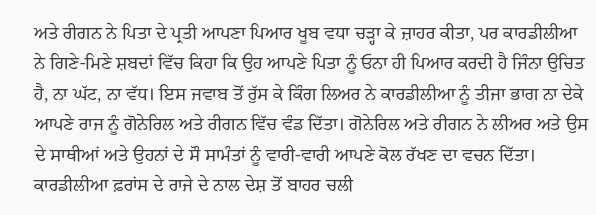ਅਤੇ ਰੀਗਨ ਨੇ ਪਿਤਾ ਦੇ ਪ੍ਰਤੀ ਆਪਣਾ ਪਿਆਰ ਖੂਬ ਵਧਾ ਚੜ੍ਹਾ ਕੇ ਜ਼ਾਹਰ ਕੀਤਾ, ਪਰ ਕਾਰਡੀਲੀਆ ਨੇ ਗਿਣੇ-ਮਿਣੇ ਸ਼ਬਦਾਂ ਵਿੱਚ ਕਿਹਾ ਕਿ ਉਹ ਆਪਣੇ ਪਿਤਾ ਨੂੰ ਓਨਾ ਹੀ ਪਿਆਰ ਕਰਦੀ ਹੈ ਜਿੰਨਾ ਉਚਿਤ ਹੈ, ਨਾ ਘੱਟ, ਨਾ ਵੱਧ। ਇਸ ਜਵਾਬ ਤੋਂ ਰੁੱਸ ਕੇ ਕਿੰਗ ਲਿਅਰ ਨੇ ਕਾਰਡੀਲੀਆ ਨੂੰ ਤੀਜਾ ਭਾਗ ਨਾ ਦੇਕੇ ਆਪਣੇ ਰਾਜ ਨੂੰ ਗੋਨੇਰਿਲ ਅਤੇ ਰੀਗਨ ਵਿੱਚ ਵੰਡ ਦਿੱਤਾ। ਗੋਨੇਰਿਲ ਅਤੇ ਰੀਗਨ ਨੇ ਲੀਅਰ ਅਤੇ ਉਸ ਦੇ ਸਾਥੀਆਂ ਅਤੇ ਉਹਨਾਂ ਦੇ ਸੌ ਸਾਮੰਤਾਂ ਨੂੰ ਵਾਰੀ-ਵਾਰੀ ਆਪਣੇ ਕੋਲ ਰੱਖਣ ਦਾ ਵਚਨ ਦਿੱਤਾ। ਕਾਰਡੀਲੀਆ ਫ਼ਰਾਂਸ ਦੇ ਰਾਜੇ ਦੇ ਨਾਲ ਦੇਸ਼ ਤੋਂ ਬਾਹਰ ਚਲੀ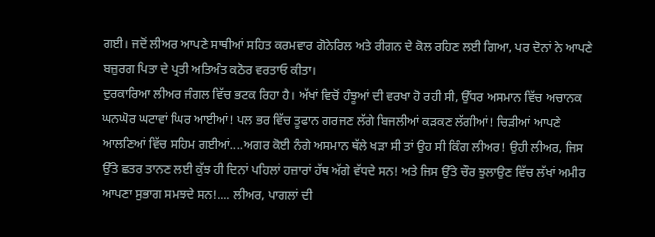ਗਈ। ਜਦੋਂ ਲੀਅਰ ਆਪਣੇ ਸਾਥੀਆਂ ਸਹਿਤ ਕਰਮਵਾਰ ਗੋਨੇਰਿਲ ਅਤੇ ਰੀਗਨ ਦੇ ਕੋਲ ਰਹਿਣ ਲਈ ਗਿਆ, ਪਰ ਦੋਨਾਂ ਨੇ ਆਪਣੇ ਬਜ਼ੁਰਗ ਪਿਤਾ ਦੇ ਪ੍ਰਤੀ ਅਤਿਅੰਤ ਕਠੋਰ ਵਰਤਾਓ ਕੀਤਾ।
ਦੁਰਕਾਰਿਆ ਲੀਅਰ ਜੰਗਲ ਵਿੱਚ ਭਟਕ ਰਿਹਾ ਹੈ। ਅੱਖਾਂ ਵਿਚੋਂ ਹੰਝੂਆਂ ਦੀ ਵਰਖਾ ਹੋ ਰਹੀ ਸੀ, ਉੱਧਰ ਅਸਮਾਨ ਵਿੱਚ ਅਚਾਨਕ ਘਨਘੋਰ ਘਟਾਵਾਂ ਘਿਰ ਆਈਆਂ! ਪਲ ਭਰ ਵਿੱਚ ਤੂਫਾਨ ਗਰਜਣ ਲੱਗੇ ਬਿਜਲੀਆਂ ਕੜਕਣ ਲੱਗੀਆਂ! ਚਿੜੀਆਂ ਆਪਣੇ ਆਲਣਿਆਂ ਵਿੱਚ ਸਹਿਮ ਗਈਆਂ....ਅਗਰ ਕੋਈ ਨੰਗੇ ਅਸਮਾਨ ਥੱਲੇ ਖੜਾ ਸੀ ਤਾਂ ਉਹ ਸੀ ਕਿੰਗ ਲੀਅਰ! ਉਹੀ ਲੀਅਰ, ਜਿਸ ਉੱਤੇ ਛਤਰ ਤਾਨਣ ਲਈ ਕੁੱਝ ਹੀ ਦਿਨਾਂ ਪਹਿਲਾਂ ਹਜ਼ਾਰਾਂ ਹੱਥ ਅੱਗੇ ਵੱਧਦੇ ਸਨ! ਅਤੇ ਜਿਸ ਉੱਤੇ ਚੌਰ ਝੁਲਾਉਣ ਵਿੱਚ ਲੱਖਾਂ ਅਮੀਰ ਆਪਣਾ ਸੁਭਾਗ ਸਮਝਦੇ ਸਨ!.... ਲੀਅਰ, ਪਾਗਲਾਂ ਦੀ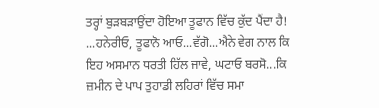ਤਰ੍ਹਾਂ ਬੁੜਬੜਾਉਂਦਾ ਹੋਇਆ ਤੂਫਾਨ ਵਿੱਚ ਕੁੱਦ ਪੈਂਦਾ ਹੈ! ...ਹਨੇਰੀਓ, ਤੂਫਾਨੋ ਆਓ...ਵੱਗੋ...ਐਨੇ ਵੇਗ ਨਾਲ ਕਿ ਇਹ ਅਸਮਾਨ ਧਰਤੀ ਹਿੱਲ ਜਾਵੇ, ਘਟਾਓ ਬਰਸੋ...ਕਿ ਜ਼ਮੀਨ ਦੇ ਪਾਪ ਤੁਹਾਡੀ ਲਹਿਰਾਂ ਵਿੱਚ ਸਮਾ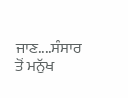ਜਾਣ....ਸੰਸਾਰ ਤੋਂ ਮਨੁੱਖ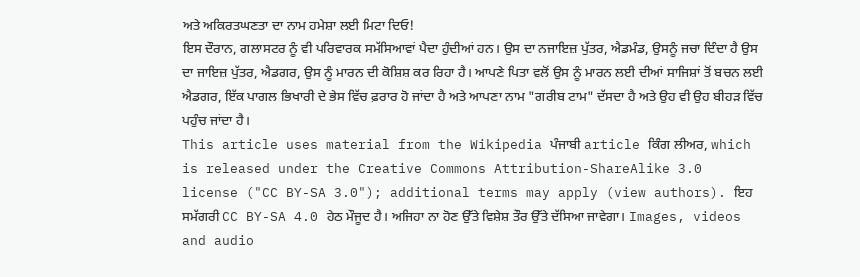ਅਤੇ ਅਕਿਰਤਘਣਤਾ ਦਾ ਨਾਮ ਹਮੇਸ਼ਾ ਲਈ ਮਿਟਾ ਦਿਓ!
ਇਸ ਦੌਰਾਨ, ਗਲਾਸਟਰ ਨੂੰ ਵੀ ਪਰਿਵਾਰਕ ਸਮੱਸਿਆਵਾਂ ਪੈਦਾ ਹੁੰਦੀਆਂ ਹਨ। ਉਸ ਦਾ ਨਜਾਇਜ਼ ਪੁੱਤਰ, ਐਡਮੰਡ, ਉਸਨੂੰ ਜਚਾ ਦਿੰਦਾ ਹੈ ਉਸ ਦਾ ਜਾਇਜ਼ ਪੁੱਤਰ, ਐਡਗਰ, ਉਸ ਨੂੰ ਮਾਰਨ ਦੀ ਕੋਸ਼ਿਸ਼ ਕਰ ਰਿਹਾ ਹੈ। ਆਪਣੇ ਪਿਤਾ ਵਲੋਂ ਉਸ ਨੂੰ ਮਾਰਨ ਲਈ ਦੀਆਂ ਸਾਜਿਸ਼ਾਂ ਤੋਂ ਬਚਨ ਲਈ ਐਡਗਰ, ਇੱਕ ਪਾਗਲ ਭਿਖਾਰੀ ਦੇ ਭੇਸ ਵਿੱਚ ਫ਼ਰਾਰ ਹੋ ਜਾਂਦਾ ਹੈ ਅਤੇ ਆਪਣਾ ਨਾਮ "ਗਰੀਬ ਟਾਮ" ਦੱਸਦਾ ਹੈ ਅਤੇ ਉਹ ਵੀ ਉਹ ਬੀਹੜ ਵਿੱਚ ਪਹੁੰਚ ਜਾਂਦਾ ਹੈ।
This article uses material from the Wikipedia ਪੰਜਾਬੀ article ਕਿੰਗ ਲੀਅਰ, which is released under the Creative Commons Attribution-ShareAlike 3.0 license ("CC BY-SA 3.0"); additional terms may apply (view authors). ਇਹ ਸਮੱਗਰੀ CC BY-SA 4.0 ਹੇਠ ਮੌਜੂਦ ਹੈ। ਅਜਿਹਾ ਨਾ ਹੋਣ ਉੱਤੇ ਵਿਸ਼ੇਸ਼ ਤੌਰ ਉੱਤੇ ਦੱਸਿਆ ਜਾਵੇਗਾ। Images, videos and audio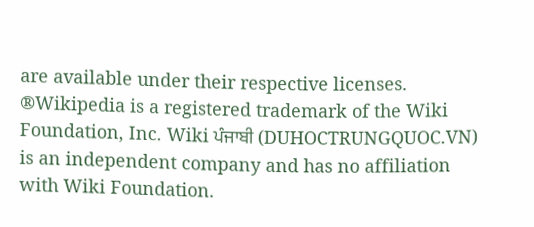are available under their respective licenses.
®Wikipedia is a registered trademark of the Wiki Foundation, Inc. Wiki ਪੰਜਾਬੀ (DUHOCTRUNGQUOC.VN) is an independent company and has no affiliation with Wiki Foundation.